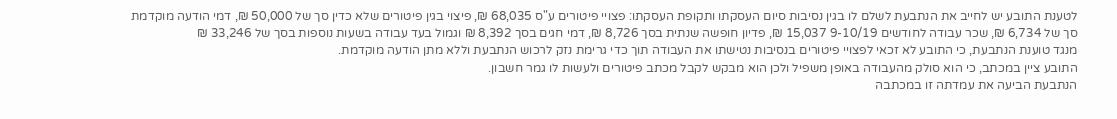לטענת התובע יש לחייב את הנתבעת לשלם לו בגין נסיבות סיום העסקתו ותקופת העסקתו: פצויי פיטורים ע"ס 68,035 ₪, פיצוי בגין פיטורים שלא כדין סך של 50,000 ₪, דמי הודעה מוקדמת סך של 6,734 ₪, שכר עבודה לחודשים 9-10/19 15,037 ₪, פדיון חופשה שנתית בסך 8,726 ₪, דמי חגים בסך 8,392 ₪ וגמול בעד עבודה בשעות נוספות בסך של 33,246 ₪
מנגד טוענת הנתבעת, כי התובע לא זכאי לפצויי פיטורים בנסיבות נטישתו את העבודה תוך כדי גרימת נזק לרכוש הנתבעת וללא מתן הודעה מוקדמת.
התובע ציין במכתב, כי הוא סולק מהעבודה באופן משפיל ולכן הוא מבקש לקבל מכתב פיטורים ולעשות לו גמר חשבון.
הנתבעת הביעה את עמדתה זו במכתבה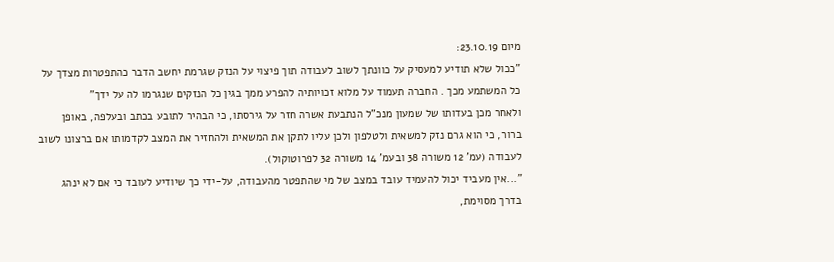מיום 23.10.19:
"ככול שלא תודיע למעסיק על כוונתך לשוב לעבודה תוך פיצוי על הנזק שגרמת יחשב הדבר כהתפטרות מצדך על כל המשתמע מכך . החברה תעמוד על מלוא זכויותיה להפרע ממך בגין כל הנזקים שנגרמו לה על ידך"
ולאחר מכן בעדותו של שמעון מנכ"ל הנתבעת אשרה חזר על גירסתו, כי הבהיר לתובע בכתב ובעלפה, באופן ברור, כי הוא גרם נזק למשאית ולטלפון ולכן עליו לתקן את המשאית ולהחזיר את המצב לקדמותו אם ברצונו לשוב לעבודה (עמ' 12 משורה 38 ובעמ' 14 משורה 32 לפרוטוקול).
"...אין מעביד יכול להעמיד עובד במצב של מי שהתפטר מהעבודה, על-ידי כך שיודיע לעובד כי אם לא ינהג בדרך מסוימת,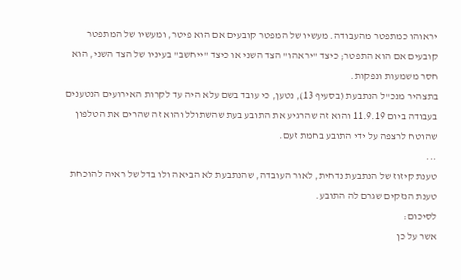יראוהו כמתפטר מהעבודה. מעשיו של המפטר קובעים אם הוא פיטר, ומעשיו של המתפטר קובעים אם הוא התפטר; כיצד "יראהו" הצד השני או כיצד "ייחשב" בעיניו של הצד השני, הוא חסר משמעות ונפקות.
בתצהיר מנכ"ל הנתבעת (בסעיף 13), נטען, כי עובד בשם עלא היה עד לקרות האירועים הנטענים בעבודה ביום 11.9.19 והוא זה שהרגיע את התובע בעת שהשתולל והוא זה שהרים את הטלפון שהוטח לרצפה על ידי התובע בחמת זעם.
...
טענת קיזוז של הנתבעת נדחית, לאור העובדה, שהנתבעת לא הביאה ולו בדל של ראיה להוכחת טענת הנזקים שגרם לה התובע.
לסיכום:
אשר על כן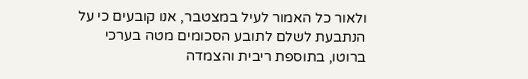ולאור כל האמור לעיל במצטבר, אנו קובעים כי על הנתבעת לשלם לתובע הסכומים מטה בערכי ברוטו, בתוספת ריבית והצמדה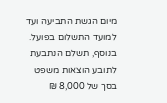מיום הגשת התביעה ועד למועד התשלום בפועל.
בנוסף, תשלם הנתבעת לתובע הוצאות משפט בסך של 8,000 ₪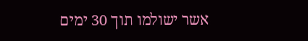אשר ישולמו תוך 30 ימים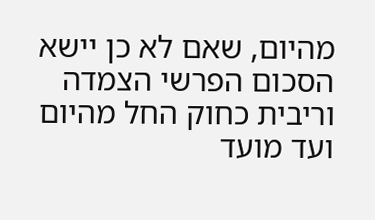מהיום, שאם לא כן יישא הסכום הפרשי הצמדה וריבית כחוק החל מהיום ועד מועד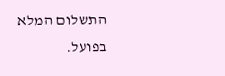התשלום המלא בפועל.